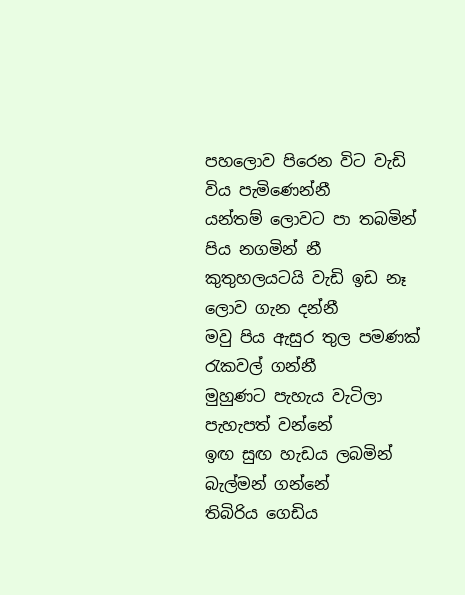පහලොව පිරෙන විට වැඩි විය පැමිණෙන්නී
යන්තම් ලොවට පා තබමින් පිය නගමින් නී
කුතුහලයටයි වැඩි ඉඩ නෑ ලොව ගැන දන්නී
මවු පිය ඇසුර තුල පමණක් රැකවල් ගන්නී
මුහුණට පැහැය වැටිලා පැහැපත් වන්නේ
ඉඟ සුඟ හැඩය ලබමින් බැල්මන් ගන්නේ
තිබිරිය ගෙඩිය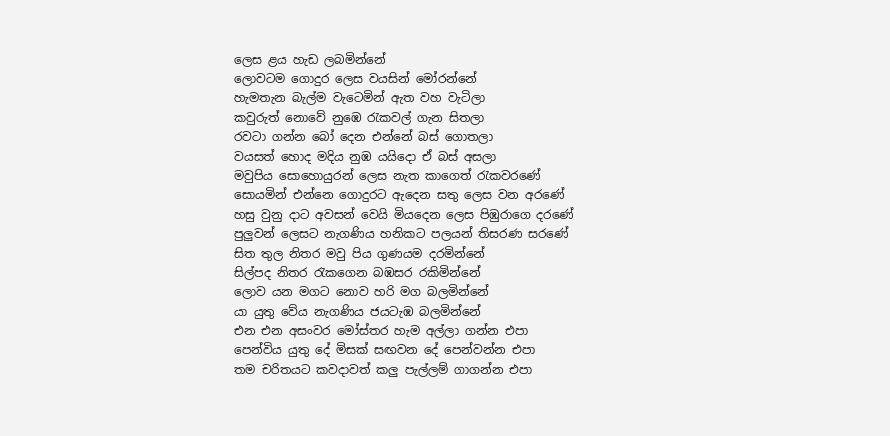ලෙස ළය හැඩ ලබමින්නේ
ලොවටම ගොදුර ලෙස වයසින් මෝරන්නේ
හැමතැන බැල්ම වැටෙමින් ඇත වහ වැටිලා
කවුරුත් නොවේ නුඹෙ රැකවල් ගැන සිතලා
රවටා ගන්න බෝ දෙන එන්නේ බස් ගොතලා
වයසත් හොද මදිය නුඹ යයිදො ඒ බස් අසලා
මවුපිය සොහොයුරන් ලෙස නැත කාගෙත් රැකවරණේ
සොයමින් එන්නෙ ගොදුරට ඇදෙන සතු ලෙස වන අරණේ
හසු වුනු දාට අවසන් වෙයි මියදෙන ලෙස පිඹුරාගෙ දරණේ
පුලුවන් ලෙසට නැගණිය හනිකට පලයන් තිසරණ සරණේ
සිත තුල නිතර මවු පිය ගුණයම දරමින්නේ
සිල්පද නිතර රැකගෙන බඹසර රකිමින්නේ
ලොව යන මගට නොව හරි මග බලමින්නේ
යා යුතු වේය නැගණිය ජයටැඹ බලමින්නේ
එන එන අසංවර මෝස්තර හැම අල්ලා ගන්න එපා
පෙන්විය යුතු දේ මිසක් සඟවන දේ පෙන්වන්න එපා
තම චරිතයට කවදාවත් කලු පැල්ලම් ගාගන්න එපා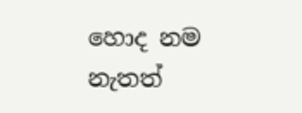හොද නම නැතත්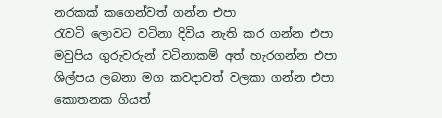නරකක් කගෙන්වත් ගන්න එපා
රැවටි ලොවට වටිනා දිවිය නැති කර ගන්න එපා
මවුපිය ගුරුවරුන් වටිනාකම් අත් හැරගන්න එපා
ශිල්පය ලබනා මග කවදාවත් වලකා ගන්න එපා
කොතනක ගියත්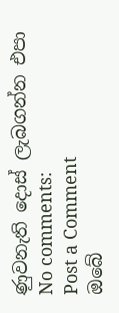ණුවනැති දොස් ලැබගන්න එපා
No comments:
Post a Comment
ඔබේ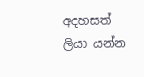අදහසත් ලියා යන්න